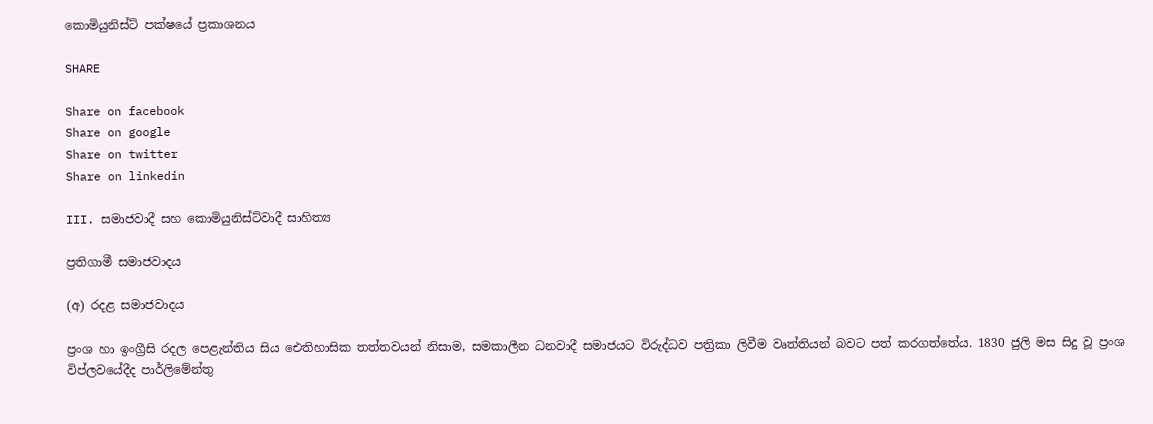කොමියුනිස්ට් පක්ෂයේ ප්‍රකාශනය

SHARE

Share on facebook
Share on google
Share on twitter
Share on linkedin

III. සමාජවාදී සහ කොමියුනිස්ට්වාදී සාහිත්‍ය

ප්‍රතිගාමී සමාජවාදය

(අ) රදළ සමාජවාදය

ප්‍රංශ හා ඉංග්‍රීසි රදල පෙළැන්තිය සිය ඓතිහාසික තත්තවයන් නිසාම, සමකාලීන ධනවාදී සමාජයට විරුද්ධව පත්‍රිකා ලිවීම වෘත්තියන් බවට පත් කරගත්තේය. 1830 ජුලි මස සිදු වූ ප්‍රංශ විප්ලවයේදීද පාර්ලිමේන්තු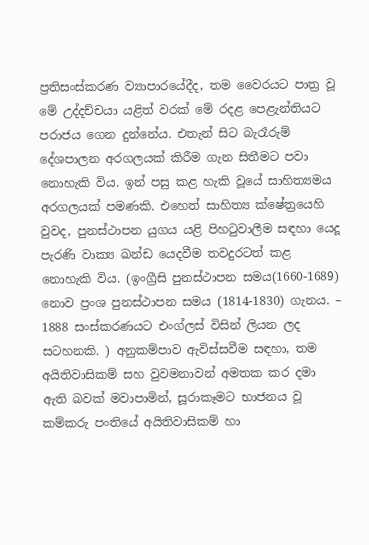ප්‍රතිසංස්කරණ ව්‍යාපාරයේදීද, තම වෛරයට පාත්‍ර වූ මේ උද්දච්චයා යළිත් වරක් මේ රදළ පෙළැන්තියට පරාජය ගෙන දුන්නේය. එතැන් සිට බැරෑරුම් දේශපාලන අරගලයක් කිරීම ගැන සිතීමට පවා නොහැකි විය. ඉන් පසු කළ හැකි වූයේ සාහිත්‍යමය අරගලයක් පමණකි. එහෙත් සාහිත්‍ය ක්ෂේත්‍රයෙහි වුවද, පුනස්ථාපන යුගය යළි පිහටුවාලීම සඳහා යෙදූ පැරණි වාක්‍ය ඛන්ඩ යෙදවීම තවදුරටත් කළ නොහැකි විය. (ඉංග්‍රීසි පුනස්ථාපන සමය(1660-1689) නොව ප්‍රංශ පුනස්ථාපන සමය (1814-1830) ගැනය. – 1888 සංස්කරණයට එංග්ලස් විසින් ලියන ලද සටහනකි. ) අනුකම්පාව ඇවිස්සවීම සඳහා, තම අයිතිවාසිකම් සහ වුවමනාවන් අමතක කර දමා ඇති බවක් මවාපාමින්, සූරාකෑමට භාජනය වූ කම්කරු පංතියේ අයිතිවාසිකම් හා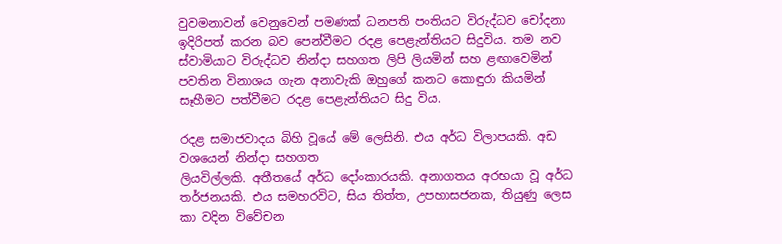වුවමනාවන් වෙනුවෙන් පමණක් ධනපති පංතියට විරුද්ධව චෝදනා ඉදිරිපත් කරන බව පෙන්වීමට රදළ පෙළැන්තියට සිදුවිය. තම නව ස්වාමියාට විරුද්ධව නින්දා සහගත ලිපි ලියමින් සහ ළඟාවෙමින් පවතින විනාශය ගැන අනාවැකි ඔහුගේ කනට කොඳුරා කියමින් සෑහීමට පත්වීමට රදළ පෙළැන්තියට සිදු විය.

රදළ සමාජවාදය බිහි වූයේ මේ ලෙසිනි. එය අර්ධ විලාපයකි. අඩ වශයෙන් නින්දා සහගත
ලියවිල්ලකි. අතීතයේ අර්ධ දෝංකාරයකි. අනාගතය අරභයා වූ අර්ධ තර්ජනයකි. එය සමහරවිට, සිය තිත්ත, උපහාසජනක, තියුණු ලෙස කා වදින විවේචන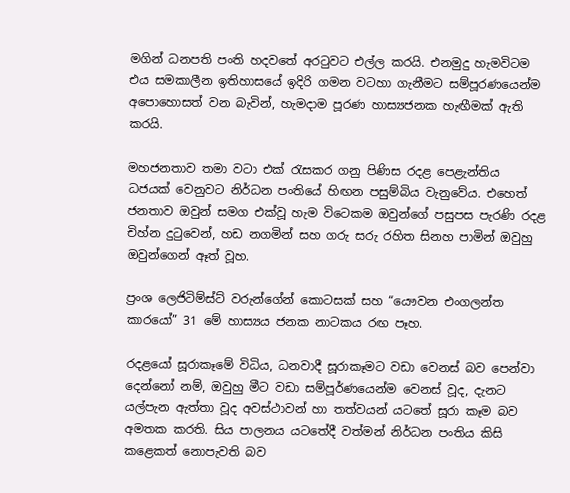මගින් ධනපති පංති හදවතේ අරටුවට එල්ල කරයි. එනමුදු හැමවිටම එය සමකාලීන ඉතිහාසයේ ඉදිරි ගමන වටහා ගැනීමට සම්පූරණයෙන්ම අපොහොසත් වන බැවින්, හැමදාම පූරණ හාස්‍යජනක හැඟීමක් ඇති කරයි.

මහජනතාව තමා වටා එක් රැසකර ගනු පිණිස රදළ පෙළැන්තිය ධජයක් වෙනුවට නිර්ධන පංතියේ හිඟන පසුම්බිය වැනුවේය. එහෙත් ජනතාව ඔවුන් සමග එක්වූ හැම විටෙකම ඔවුන්ගේ පසුපස පැරණි රදළ චිහ්න දුටුවෙන්, හඩ නගමින් සහ ගරු සරු රහිත සිනහ පාමින් ඔවුහු ඔවුන්ගෙන් ඈත් වූහ.

ප්‍රංශ ලෙජිටිම්ස්ට් වරුන්ගේන් කොටසක් සහ “යෞවන එංගලන්ත කාරයෝ” 31 මේ හාස්‍යය ජනක නාටකය රඟ පෑහ.

රදළයෝ සූරාකෑමේ විධිය, ධනවාදී සූරාකෑමට වඩා වෙනස් බව පෙන්වා දෙන්නෝ නම්, ඔවුහු මීට වඩා සම්පූර්ණයෙන්ම වෙනස් වූද, දැනට යල්පැන ඇත්තා වූද අවස්ථාවන් හා තත්වයන් යටතේ සූරා කෑම බව අමතක කරති. සිය පාලනය යටතේදී වත්මන් නිර්ධන පංතිය කිසි කළෙකත් නොපැවති බව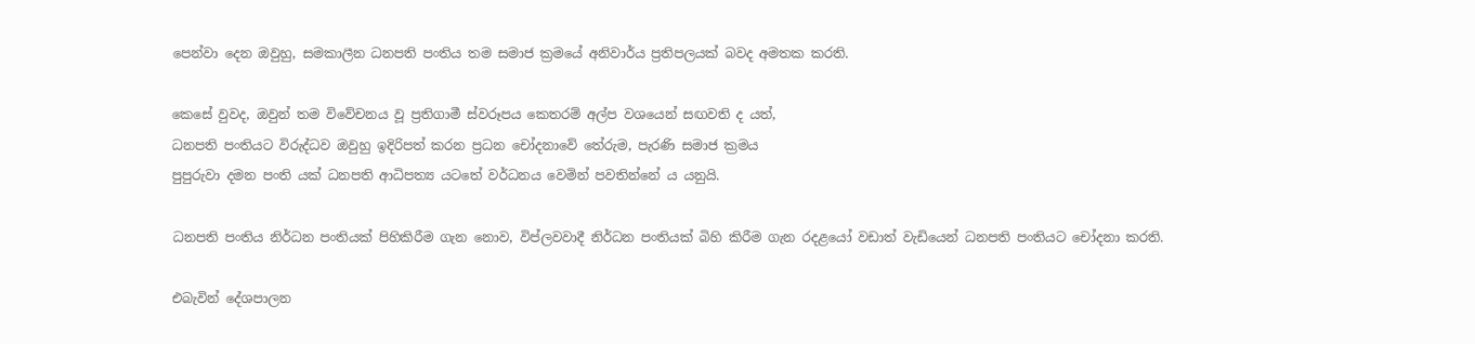පෙන්වා දෙන ඔවුහු, සමකාලීන ධනපති පංතිය තම සමාජ ක්‍රමයේ අනිවාර්ය ප්‍රතිපලයක් බවද අමතක කරති.

කෙසේ වුවද, ඔවුන් තම විවේචනය වූ ප්‍රතිගාමී ස්වරූපය කෙතරම් අල්ප වශයෙන් සඟවති ද යත්,
ධනපති පංතියට විරුද්ධව ඔවුහු ඉදිරිපත් කරන ප්‍රධන චෝදනාවේ තේරුම, පැරණි සමාජ ක්‍රමය
පුපුරුවා දමන පංති යක් ධනපති ආධිපත්‍ය යටතේ වර්ධනය වෙමින් පවතින්නේ ය යනුයි.

ධනපති පංතිය නිර්ධන පංතියක් පිහිකිරීම ගැන නොව, විප්ලවවාදී නිර්ධන පංතියක් බිහි කිරීම ගැන රදළයෝ වඩාත් වැඩියෙන් ධනපති පංතියට චෝදනා කරති.

එබැවින් දේශපාලන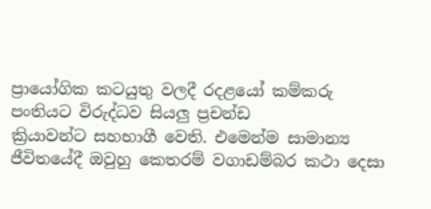ප්‍රායෝගික කටයුතු වලදී රදළයෝ කම්කරු පංතියට විරුද්ධව සියලු ප්‍රචන්ඩ
ක්‍රියාවන්ට සහභාගී වෙති. එමෙන්ම සාමාන්‍ය ජීවිතයේදී ඔවුහු කෙතරම් වගාඩම්බර කථා දෙසා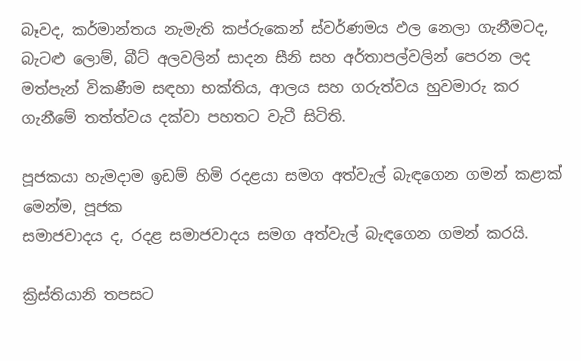බෑවද, කර්මාන්තය නැමැති කප්රුකෙන් ස්වර්ණමය ඵල නෙලා ගැනීමටද, බැටළු ලොම්, බීට් අලවලින් සාදන සීනි සහ අර්තාපල්වලින් පෙරන ලද මත්පැන් විකණීම සඳහා භක්තිය, ආලය සහ ගරුත්වය හුවමාරු කර ගැනීමේ තත්ත්වය දක්වා පහතට වැටී සිටිති.

පූජකයා හැමදාම ඉඩම් හිමි රදළයා සමග අත්වැල් බැඳගෙන ගමන් කළාක් මෙන්ම, පූජක
සමාජවාදය ද, රදළ සමාජවාදය සමග අත්වැල් බැඳගෙන ගමන් කරයි.

ක්‍රිස්තියානි තපසට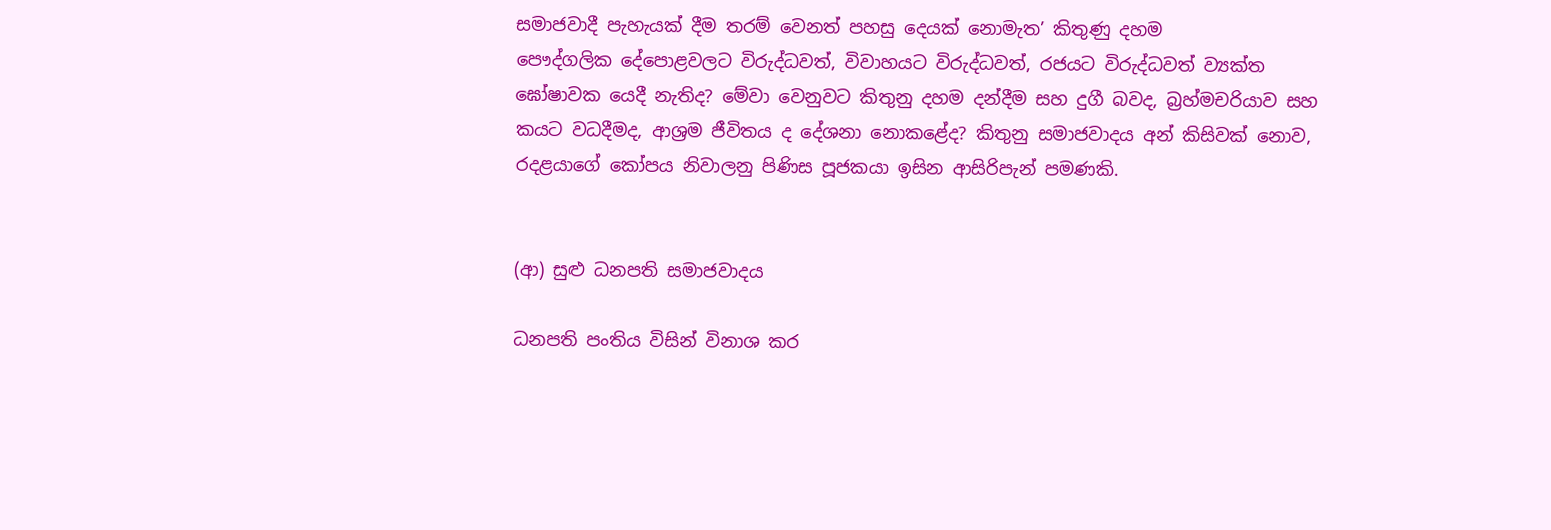සමාජවාදී පැහැයක් දීම තරම් වෙනත් පහසු දෙයක් නොමැත’ කිතුණු දහම
පෞද්ගලික දේපොළවලට විරුද්ධවත්, විවාහයට විරුද්ධවත්, රජයට විරුද්ධවත් ව්‍යක්ත ඝෝෂාවක යෙදී නැතිද? මේවා වෙනුවට කිතුනු දහම දන්දීම සහ දුගී බවද, බ්‍රහ්මචරියාව සහ කයට වධදීමද, ආශ්‍රම ජීවිතය ද දේශනා නොකළේද? කිතුනු සමාජවාදය අන් කිසිවක් නොව, රදළයාගේ කෝපය නිවාලනු පිණිස පූජකයා ඉසින ආසිරිපැන් පමණකි.


(ආ) සුළු ධනපති සමාජවාදය

ධනපති පංතිය විසින් විනාශ කර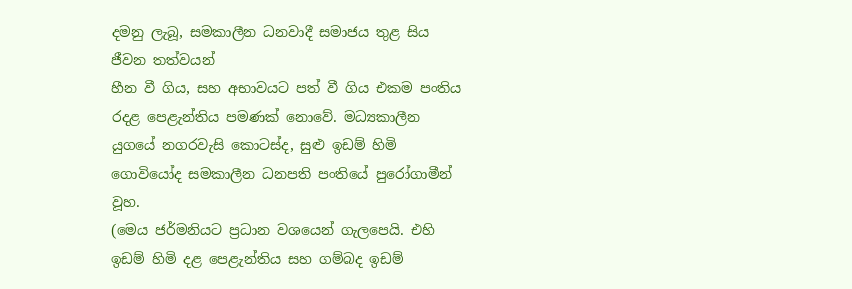දමනු ලැබූ, සමකාලීන ධනවාදී සමාජය තුළ සිය ජීවන තත්වයන්
හීන වී ගිය, සහ අභාවයට පත් වී ගිය එකම පංතිය රදළ පෙළැන්තිය පමණක් නොවේ. මධ්‍යකාලීන යුගයේ නගරවැසි කොටස්ද, සුළු ඉඩම් හිමි ගොවියෝද සමකාලීන ධනපති පංතියේ පුරෝගාමීන් වූහ.
(මෙය ජර්මනියට ප්‍රධාන වශයෙන් ගැලපෙයි. එහි ඉඩම් හිමි දළ පෙළැන්තිය සහ ගම්බද ඉඩම්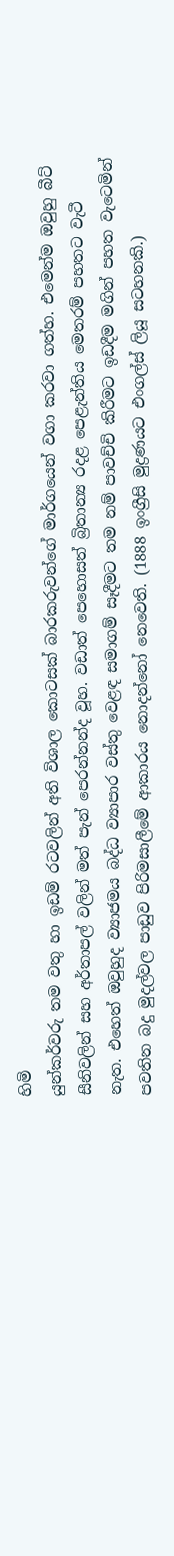හිමි
යුන්කර්වරු තම වතු හා ඉඩම් රටවලින් අති විශාල කොටසක් බාරකරුවන්ගේ මාර්ගයෙන් වගා කරවා ගත්හ. එමෙන්ම ඔවුහු බීට් සීනිවලින් සහ අර්තාපල් වලින් මත් පැන් පෙරන්නන්ද වූහ. වඩාත් පෙහොසත් බ්‍රිතාන්‍ය රදළ පෙළැන්තිය මෙතරම් පහතට වැටී නැත. එහෙත් ඔවුහුද ව්‍යාජමය බද්ධ ව්‍යාපාර වස්තු වෙළඳ සමාගම් සෑදීමට තම නම් පාවච්චි කිරීමට ඉඩදීම මගින් පහත වැටෙමින් පවතින බදු මුදල්වල පාඩුව පිරිමසාලීමේ ආකාරය නොදන්නෝ නෙවෙති. (1888 ඉංග්‍රීසි මුද්‍රණයට එංගල්ස් ලියූ සටහනකි.)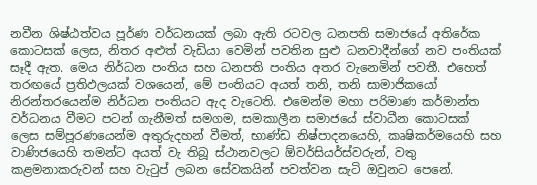නවීන ශිෂ්ඨත්වය පූර්ණ වර්ධනයක් ලබා ඇති රටවල ධනපති සමාජයේ අතිරේක කොටසක් ලෙස, නිතර අළුත් වැඩියා වෙමින් පවතින සුළු ධනවාදීන්ගේ නව පංතියක් සෑදී ඇත. මෙය නිර්ධන පංතිය සහ ධනපති පංතිය අතර වැනෙමින් පවතී. එහෙත් තරඟයේ ප්‍රතිඵලයක් වශයෙන්, මේ පංතියට අයත් තනි, තනි සාමාජිකයෝ නිරන්තරයෙන්ම නිර්ධන පංතියට ඇද වැටෙති. එමෙන්ම මහා පරිමාණ කර්මාන්ත වර්ධනය වීමට පටන් ගැනීමත් සමගම, සමකාලීන සමාජයේ ස්වාධීන කොටසක් ලෙස සම්පූරණයෙන්ම අතුරුදහන් වීමත්, භාණ්ඩ නිෂ්පාදනයෙහි, කෘෂිකර්මයෙහි සහ වාණිජයෙහි තමන්ට අයත් වැ තිබූ ස්ථානවලට ඕවර්සියර්ස්වරුන්, වතු කළමනාකරුවන් සහ වැටුප් ලබන සේවකයින් පවත්වන සැටි ඔවුනට පෙනේ.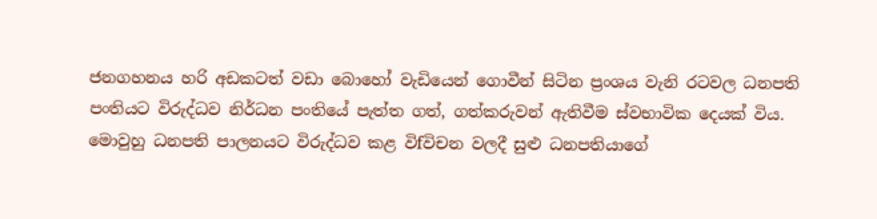ජනගහනය හරි අඩකටත් වඩා බොහෝ වැඩියෙන් ගොවීන් සිටින ප්‍රංශය වැනි රටවල ධනපති
පංතියට විරුද්ධව නිර්ධන පංතියේ පැත්ත ගත්, ගත්කරුවන් ඇතිවීම ස්වභාවික දෙයක් විය. මොවුහු ධනපති පාලනයට විරුද්ධව කළ විfවිචන වලදී සුළු ධනපතියාගේ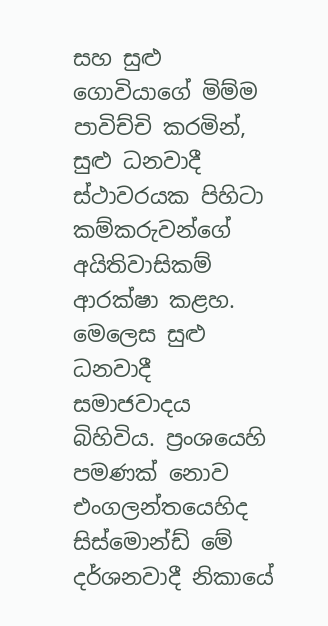සහ සුළු ගොවියාගේ මිම්ම පාවිච්චි කරමින්, සුළු ධනවාදී ස්ථාවරයක පිහිටා කම්කරුවන්ගේ අයිතිවාසිකම් ආරක්ෂා කළහ. මෙලෙස සුළු ධනවාදී සමාජවාදය බිහිවිය. ප්‍රංශයෙහි පමණක් නොව එංගලන්තයෙහිද සිස්මොන්ඩ් මේ දර්ශනවාදී නිකායේ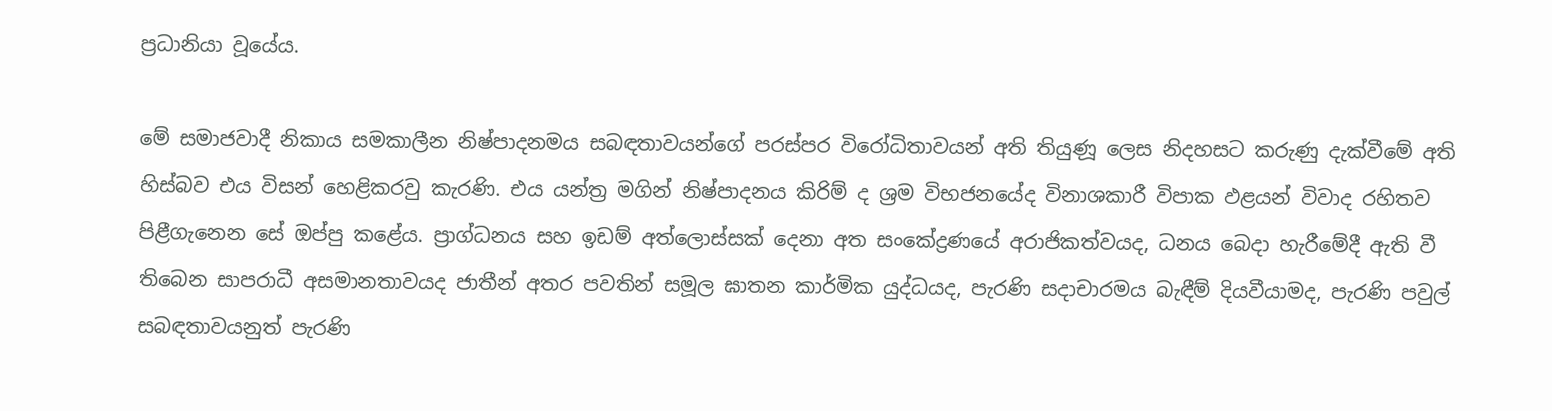ප්‍රධානියා වූයේය.

මේ සමාජවාදී නිකාය සමකාලීන නිෂ්පාදනමය සබඳතාවයන්ගේ පරස්පර විරෝධිතාවයන් අති තියුණූ ලෙස නිදහසට කරුණු දැක්වීමේ අති හිස්බව එය විසන් හෙළිකරවු කැරණි. එය යන්ත්‍ර මගින් නිෂ්පාදනය කිරිම් ද ශ්‍රම විභජනයේද විනාශකාරී විපාක ඵළයන් විවාද රහිතව පිළීගැනෙන සේ ඔප්පු කළේය. ප්‍රාග්ධනය සහ ඉඩම් අත්ලොස්සක් දෙනා අත සංකේද්‍රණයේ අරාජිකත්වයද, ධනය බෙදා හැරීමේදී ඇති වී තිබෙන සාපරාධී අසමානතාවයද ජාතීන් අතර පවතින් සමූල ඝාතන කාර්මික යුද්ධයද, පැරණි සදාචාරමය බැඳීම් දියවීයාමද, පැරණි පවුල් සබඳතාවයනුත් පැරණි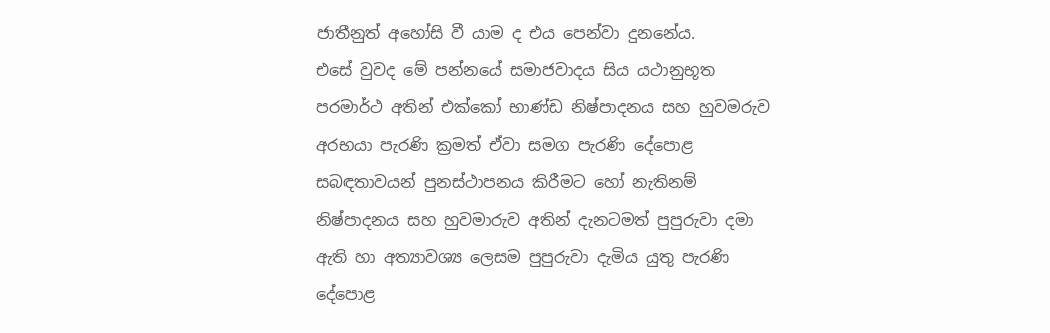ජාතීනුත් අහෝසි වී යාම ද එය පෙන්වා දුනනේය.
එසේ වුවද මේ පන්නයේ සමාජවාදය සිය යථානුභූත පරමාර්ථ අතින් එක්කෝ භාණ්ඩ නිෂ්පාදනය සහ හුවමරුව අරභයා පැරණි ක්‍රමත් ඒවා සමග පැරණි දේපොළ සබඳතාවයන් පුනස්ථාපනය කිරීමට හෝ නැතිනම් නිෂ්පාදනය සහ හුවමාරුව අතින් දැනටමත් පුපුරුවා දමා ඇති හා අත්‍යාවශ්‍ය ලෙසම පුපුරුවා දැමිය යුතු පැරණි දේපොළ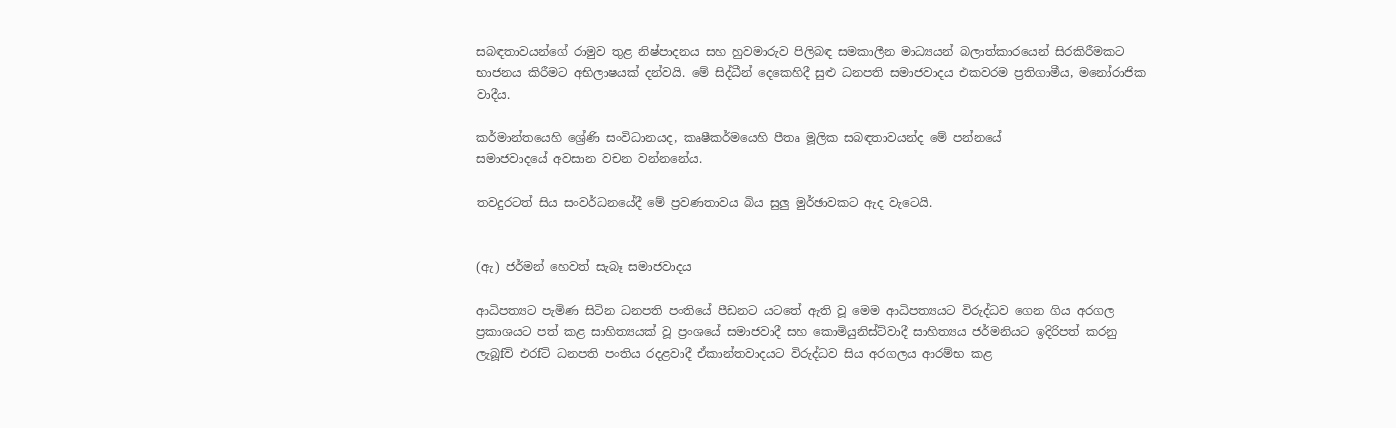සබඳතාවයන්ගේ රාමුව තුළ නිෂ්පාදනය සහ හුවමාරුව පිලිබඳ සමකාලීන මාධ්‍යයන් බලාත්කාරයෙන් සිරකිරීමකට භාජනය කිරීමට අභිලාෂයක් දන්වයි. මේ සිද්ධීන් දෙකෙහිදී සුළු ධනපති සමාජවාදය එකවරම ප්‍රතිගාමීය, මනෝරාජික වාදීය.

කර්මාන්තයෙහි ශ්‍රේණි සංවිධානයද, කෘෂීකර්මයෙහි පීතෘ මූලික සබඳතාවයන්ද මේ පන්නයේ
සමාජවාදයේ අවසාන වචන වන්නනේය.

තවදුරටත් සිය සංවර්ධනයේදී මේ ප්‍රවණතාවය බිය සුලු මුර්ඡාවකට ඇද වැටෙයි.


(ඇ) ජර්මන් හෙවත් සැබෑ සමාජවාදය

ආධිපත්‍යට පැමිණ සිටින ධනපති පංතියේ පීඩනට යටතේ ඇති වූ මෙම ආධිපත්‍යයට විරුද්ධව ගෙන ගිය අරගල ප්‍රකාශයට පත් කළ සාහිත්‍යයක් වූ ප්‍රංශයේ සමාජවාදී සහ කොමියුනිස්ට්වාදී සාහිත්‍යය ජර්මනියට ඉදිරිපත් කරනු ලැබූfවි එරfටි ධනපති පංතිය රදළවාදී ඒකාන්තවාදයට විරුද්ධව සිය අරගලය ආරම්භ කළ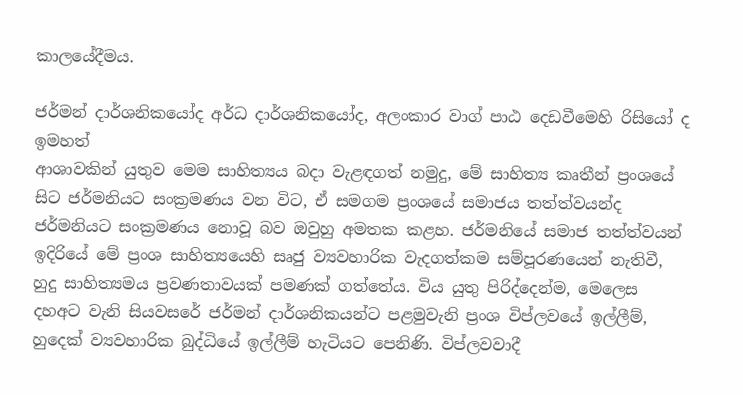කාලයේදීමය.

ජර්මන් දාර්ශනිකයෝද අර්ධ දාර්ශනිකයෝද, අලංකාර වාග් පාඨ දෙඩවීමෙහි රිසියෝ ද ඉමහත්
ආශාවකින් යුතුව මෙම සාහිත්‍යය බදා වැළඳගත් නමුදු, මේ සාහිත්‍ය කෘතීන් ප්‍රංශයේ සිට ජර්මනියට සංක්‍රමණය වන විට, ඒ සමගම ප්‍රංශයේ සමාජය තත්ත්වයන්ද ජර්මනියට සංක්‍රමණය නොවූ බව ඔවුහු අමතක කළහ. ජර්මනියේ සමාජ තත්ත්වයන් ඉදිරියේ මේ ප්‍රංශ සාහිත්‍යයෙහි සෘජු ව්‍යවහාරික වැදගත්කම සම්පූරණයෙන් නැතිවී, හුදු සාහිත්‍යමය ප්‍රවණතාවයක් පමණක් ගත්තේය. විය යුතු පිරිද්දෙන්ම, මෙලෙස දහඅට වැනි සියවසරේ ජර්මන් දාර්ශනිකයන්ට පළමුවැනි ප්‍රංශ විප්ලවයේ ඉල්ලීම්, හුදෙක් ව්‍යවහාරික බුද්ධියේ ඉල්ලීම් හැටියට පෙනිණි. විප්ලවවාදී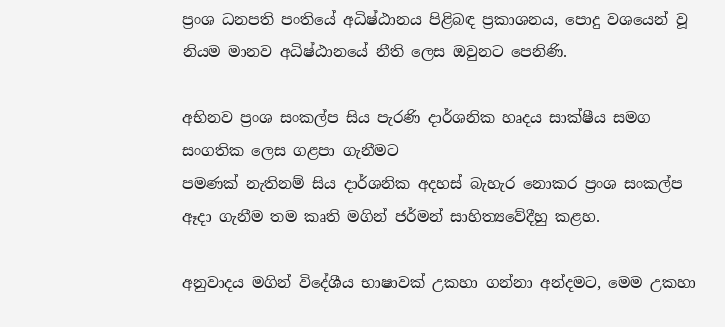ප්‍රංශ ධනපති පංතියේ අධිෂ්ඨානය පිළිබඳ ප්‍රකාශනය, පොදු වශයෙන් වූ නියම මානව අධිෂ්ඨානයේ නීති ලෙස ඔවුනට පෙනිණි.

අභිනව ප්‍රංශ සංකල්ප සිය පැරණි දාර්ශනික හෘදය සාක්ෂීය සමග සංගතික ලෙස ගළපා ගැනීමට
පමණක් නැතිනම් සිය දාර්ශනික අදහස් බැහැර නොකර ප්‍රංශ සංකල්ප ඈදා ගැනීම තම කෘති මගින් ජර්මන් සාහිත්‍යවේදීහු කළහ.

අනුවාදය මගින් විදේශීය භාෂාවක් උකහා ගන්නා අන්දමට, මෙම උකහා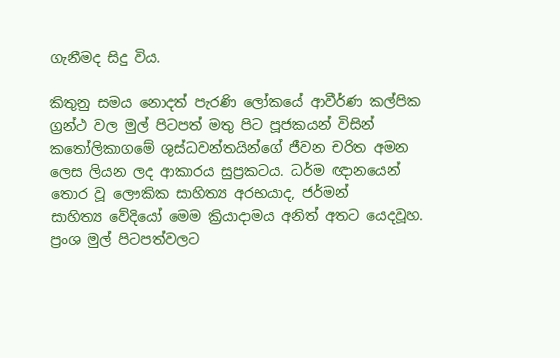ගැනීමද සිදු විය.

කිතුනු සමය නොදත් පැරණි ලෝකයේ ආවීර්ණ කල්පික ග්‍රන්ථ වල මුල් පිටපත් මතු පිට පූජකයන් විසින් කතෝලිකාගමේ ශුස්ධවන්තයින්ගේ ජීවන චරිත අමන ලෙස ලියන ලද ආකාරය සුප්‍රකටය. ධර්ම ඥානයෙන් තොර වූ ලෞකික සාහිත්‍ය අරභයාද, ජර්මන් සාහිත්‍ය ‍වේදියෝ මෙම ක්‍රියාදාමය අනිත් අතට යෙදවූහ. ප්‍රංශ මුල් පිටපත්වලට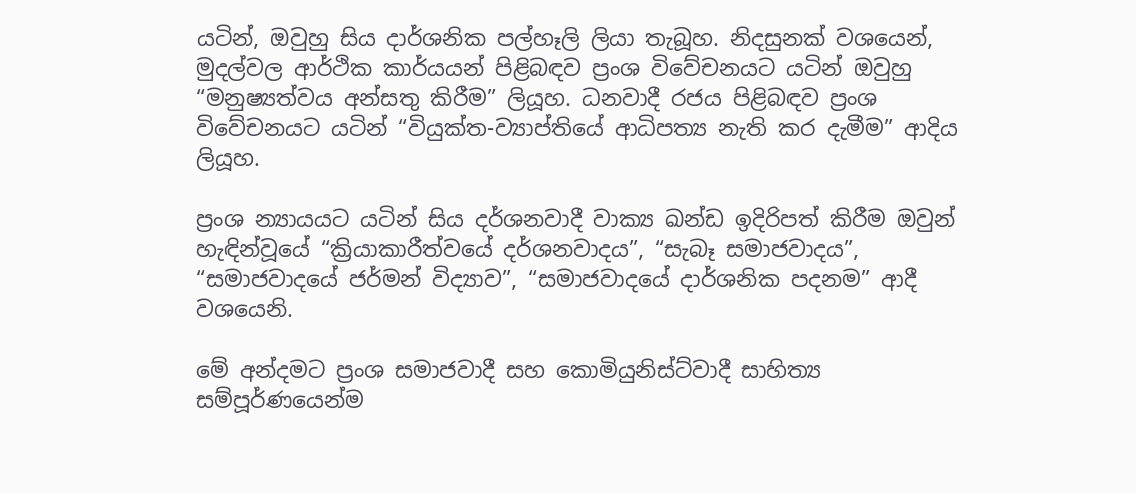යටින්, ඔවුහු සිය දාර්ශනික පල්හෑලි ලියා තැබූහ. නිදසුනක් වශයෙන්, මුදල්වල ආර්ථික කාර්යයන් පිළිබඳව ප්‍රංශ විවේචනයට යටින් ඔවුහු “මනුෂ්‍යත්වය අන්සතු කිරීම” ලියූහ. ධනවාදී රජය පිළිබඳව ප්‍රංශ විවේචනයට යටින් “වියුක්ත-ව්‍යාප්තියේ ආධිපත්‍ය නැති කර දැමීම” ආදිය ලියූහ.

ප්‍රංශ න්‍යායයට යටින් සිය දර්ශනවාදී වාක්‍ය ඛන්ඩ ඉදිරිපත් කිරීම ඔවුන් හැඳින්වූයේ “ක්‍රියාකාරීත්වයේ දර්ශනවාදය”, “සැබෑ සමාජවාදය”, “සමාජවාදයේ ජර්මන් විද්‍යාව”, “සමාජවාදයේ දාර්ශනික පදනම” ආදී වශයෙනි.

මේ අන්දමට ප්‍රංශ සමාජවාදී සහ කොමියුනිස්ට්වාදී සාහිත්‍ය සම්පූර්ණයෙන්ම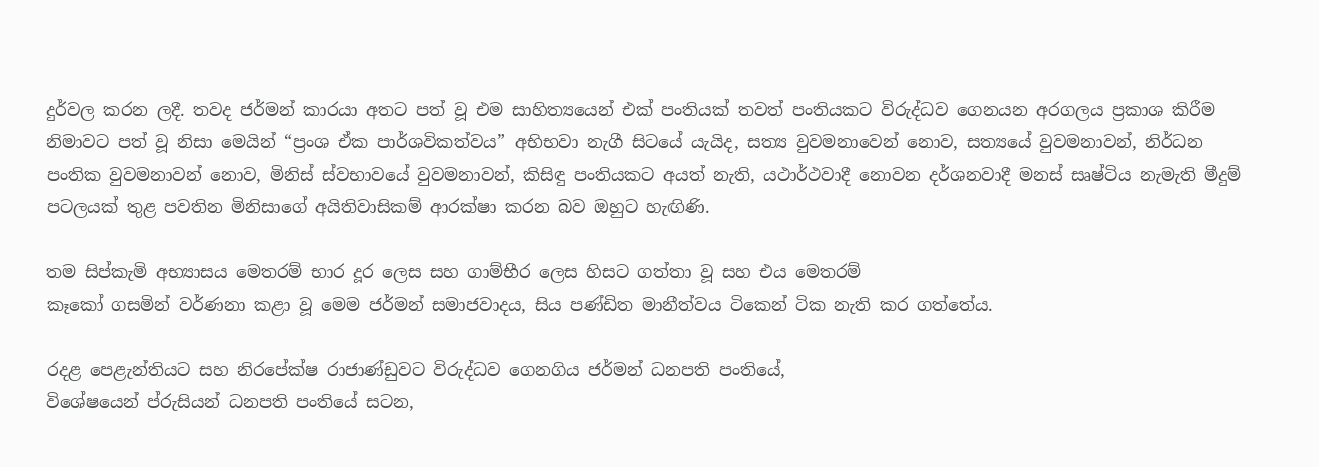දුර්වල කරන ලදී. තවද ජර්මන් කාරයා අතට පත් වූ එම සාහිත්‍යයෙන් එක් පංතියක් තවත් පංතියකට විරුද්ධව ගෙනයන අරගලය ප්‍රකාශ කිරීම නිමාවට පත් වූ නිසා මෙයින් “ප්‍රංශ ඒක පාර්ශවිකත්වය” අභිභවා නැගී සිටයේ යැයිද, සත්‍ය වුවමනාවෙන් නොව, සත්‍යයේ වුවමනාවන්, නිර්ධන පංතික වුවමනාවන් නොව, මිනිස් ස්වභාවයේ වුවමනාවන්, කිසිඳු පංතියකට අයත් නැති, යථාර්ථවාදී නොවන දර්ශනවාදී මනස් සෘෂ්ටිය නැමැති මීදුම් පටලයක් තුළ පවතින මිනිසාගේ අයිතිවාසිකම් ආරක්ෂා කරන බව ඔහුට හැඟිණි.

තම සිප්කැමි අභ්‍යාසය මෙතරම් භාර දූර ලෙස සහ ගාම්භීර ලෙස හිසට ගත්තා වූ සහ එය මෙතරම්
කෑකෝ ගසමින් වර්ණනා කළා වූ මෙම ජර්මන් සමාජවාදය, සිය පණ්ඩිත මානීත්වය ටිකෙන් ටික නැති කර ගත්තේය.

රදළ පෙළැන්තියට සහ නිරපේක්ෂ රාජාණ්ඩුවට විරුද්ධව ගෙනගිය ජර්මන් ධනපති පංතියේ,
විශේෂයෙන් ප්රුසියන් ධනපති පංතියේ සටන,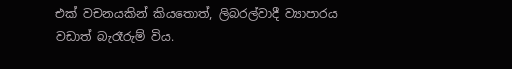එක් වචනයකින් කියතොත්, ලිබරල්වාදී ව්‍යාපාරය
වඩාත් බැරෑරුම් විය.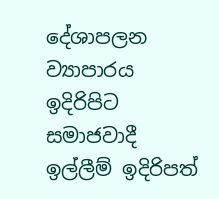දේශාපලන ව්‍යාපාරය ඉදිරිපිට සමාජවාදී ඉල්ලීම් ඉදිරිපත්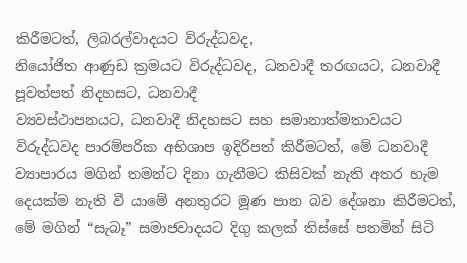කිරීමටත්, ලිබරල්වාදයට විරුද්ධවද,
නියෝජිත ආණුඩ ක්‍රමයට විරුද්ධවද, ධනවාදී තරඟයට, ධනවාදී පූවත්පත් නිදහසට, ධනවාදී
ව්‍යවස්ථාපනයට, ධනවාදී නිදහසට සහ සමානාත්මතාවයට විරුද්ධවද පාරම්පරික අභිශාප ඉදිරිපත් කිරීමටත්, මේ ධනවාදී ව්‍යාපාරය මගින් තමන්ට දිනා ගැනීමට කිසිවක් නැති අතර හැම දෙයක්ම නැති වී යාමේ අනතුරට මූණ පාන බව දේශනා කිරීමටත්, මේ මගින් “සැබෑ” සමාජවාදයට දිගු කලක් තිස්සේ පතමින් සිටි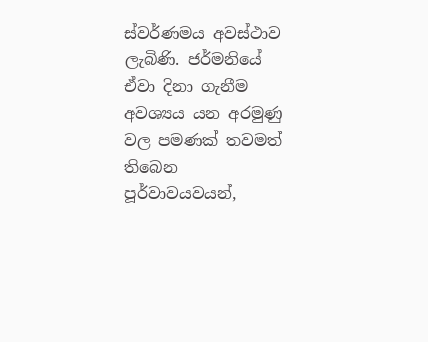ස්වර්ණමය අවස්ථාව ලැබිණි. ජර්මනියේ ඒවා දිනා ගැනීම අවශ්‍යය යන අරමුණු වල පමණක් තවමත් තිබෙන පූර්වාවයවයන්,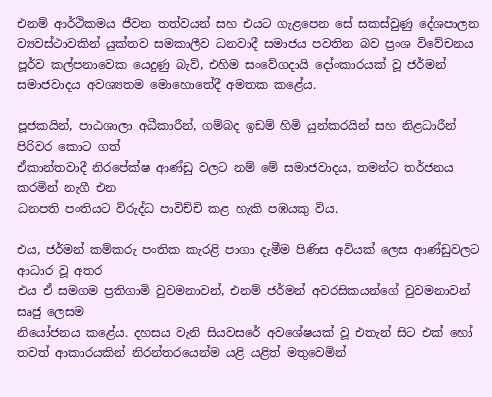එනම් ආර්ථිකමය ජීවන තත්වයන් සහ එයට ගැළපෙන සේ සකස්වුණු දේශපාලන ව්‍යවස්ථාවකින් යුක්තව සමකාලීව ධනවාදී සමාජය පවතින බව ප්‍රංශ විවේචනය පූර්ව කල්පනාවෙක යෙදුණු බැව්, එහිම සංවේගදායි දෝංකාරයක් වූ ජර්මන් සමාජවාදය අවශ්‍යතම මොහොතේදී අමතක කළේය.

පූජකයින්, පාඨශාලා අධීකාරීන්, ගම්බද ඉඩම් හිමි යුන්කරයින් සහ නිළධාරීන් පිරිවර කොට ගත්
ඒකාන්තවාදී නිරපේක්ෂ ආණ්ඩු වලට නම් මේ සමාජවාදය, තමන්ට තර්ජනය කරමින් නැගී එන
ධනපති පංතියට විරුද්ධ පාවිච්චි කළ හැකි පඹයකු විය.

එය, ජර්මන් කම්කරු පංතික කැරළි පාගා දැමීම පිණිස අවියක් ලෙස ආණ්ඩුවලට ආධාර වූ අතර
එය ඒ සමගම ප්‍රතිගාමි වුවමනාවන්, එනම් ජර්මන් අවරසිකයන්ගේ වුවමනාවන් සෘජු ලෙසම
නියෝජනය කළේය. දහසය වැනි සියවසරේ අවශේෂයක් වූ එතැන් සිට එක් හෝ තවත් ආකාරයකින් නිරන්තරයෙන්ම යළි යළිත් මතුවෙමින්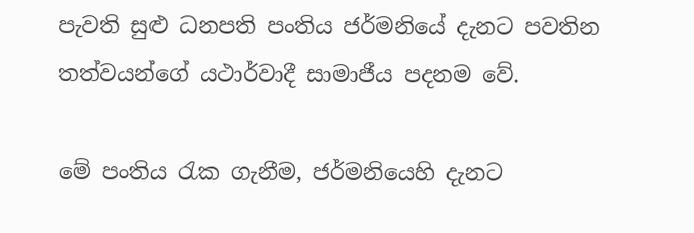පැවති සුළු ධනපති පංතිය ජර්මනියේ දැනට පවතින තත්වයන්ගේ යථාර්වාදී සාමාජීය පදනම වේ.

මේ පංතිය රැක ගැනීම, ජර්මනියෙහි දැනට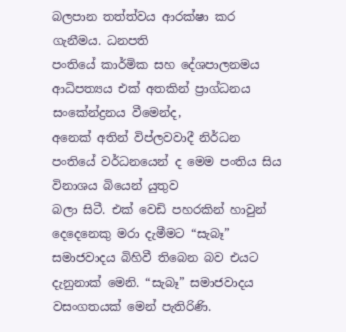බලපාන තත්ත්වය ආරක්ෂා කර ගැනීමය. ධනපති
පංතියේ කාර්මික සහ දේශපාලනමය ආධිපත්‍යය එක් අතකින් ප්‍රාග්ධනය සංකේන්ද්‍රනය වීමෙන්ද,
අනෙක් අතින් විප්ලවවාදී නිර්ධන පංතියේ වර්ධනයෙන් ද මෙම පංතිය සිය විනාශය බියෙන් යුතුව
බලා සිටී. එක් වෙඩි පහරකින් හාවුන් දෙදෙනෙකු මරා දැමීමට “සැබෑ” සමාජවාදය බිහිවී තිබෙන බව එයට දැනුනාක් මෙනි. “සැබෑ” සමාජවාදය වසංගතයක් මෙන් පැතිරිණි.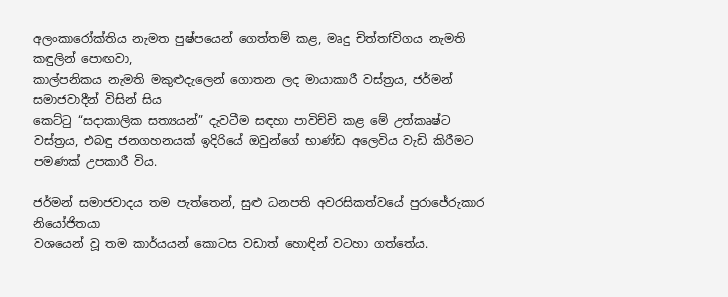අලංකාරෝක්තිය නැමත පුෂ්පයෙන් ගෙත්තම් කළ, මෘදු චිත්තfවිගය නැමති කඳුලින් පොඟවා,
කාල්පනිකය නැමති මකුළුදැලෙන් ගොතන ලද මායාකාරී වස්ත්‍රය, ජර්මන් සමාජවාදීන් විසින් සිය
කෙට්ටු “සදාකාලික සත්‍යයන්” දැවටීම සඳහා පාවිච්චි කළ මේ උත්කෘෂ්ට වස්ත්‍රය, එබඳු ජනගහනයක් ඉදිරියේ ඔවුන්ගේ භාණ්ඩ අලෙවිය වැඩි කිරීමට පමණක් උපකාරී විය.

ජර්මන් සමාජවාදය තම පැත්තෙන්, සුළු ධනපති අවරසිකත්වයේ පුරාජේරුකාර නියෝජිතයා
වශයෙන් වූ තම කාර්යයන් කොටස වඩාත් හොඳින් වටහා ගත්තේය.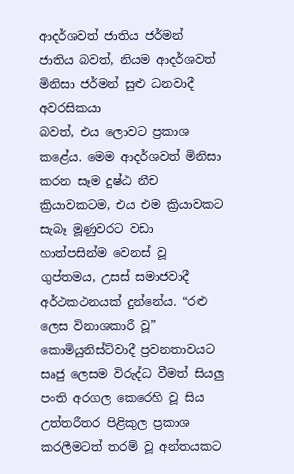ආදර්ශවත් ජාතිය ජර්මන් ජාතිය බවත්, නියම ආදර්ශවත් මිනිසා ජර්මන් සුළු ධනවාදී අවරසිකයා
බවත්, එය ලොවට ප්‍රකාශ කළේය. මෙම ආදර්ශවත් මිනිසා කරන සෑම දුෂ්ඨ නීච ක්‍රියාවකටම, එය එම ක්‍රියාවකට සැබෑ මූණුවරට වඩා හාත්පසින්ම වෙනස් වූ ගුප්තමය, උසස් සමාජවාදී අර්ථකථනයක් දුන්නේය. “රළු ලෙස විනාශකාරී වූ” කොමියුනිස්ට්වාදී ප්‍රවනතාවයට සෘජු ලෙසම විරුද්ධ වීමත් සියලු පංති අරගල කෙරෙහි වූ සිය උත්තරීතර පිළිකුල ප්‍රකාශ කරලීමටත් තරම් වූ අන්තයකට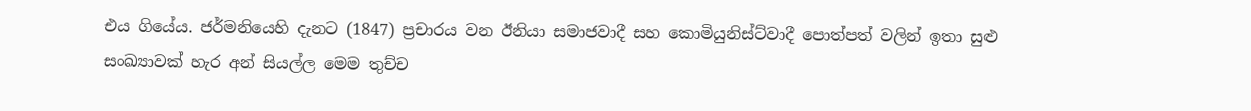එය ගියේය. ජර්මනියෙහි දැනට (1847) ප්‍රචාරය වන ඊනියා සමාජවාදී සහ කොමියුනිස්ට්වාදී පොත්පත් වලින් ඉතා සුළු සංඛ්‍යාවක් හැර අන් සියල්ල මෙම තුච්ච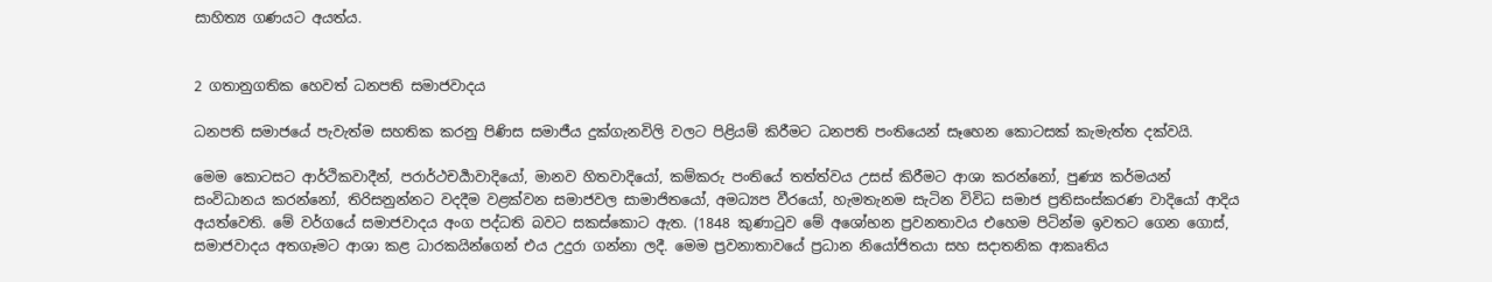සාහිත්‍ය ගණයට අයත්ය.


2 ගතානුගතික හෙවත් ධනපති සමාජවාදය

ධනපති සමාජයේ පැවැත්ම සහතික කරනු පිණිස සමාජීය දුක්ගැනවිලි වලට පිළියම් කිරීමට ධනපති පංතියෙන් සෑහෙන කොටසක් කැමැත්ත දක්වයි.

මෙම කොටසට ආර්ථිකවාදීන්, පරාර්ථචර්‍යාවාදියෝ, මානව හිතවාදියෝ, කම්කරු පංතියේ තත්ත්වය උසස් කිරීමට ආශා කරන්නෝ, පුණ්‍ය කර්මයන් සංවිධානය කරන්නෝ, තිරිසනුන්නට වදදීම වළක්වන සමාජවල සාමාජිතයෝ, අමධ්‍යප වීරයෝ, හැමතැනම සැටින විවිධ සමාජ ප්‍රතිසංස්කරණ වාදියෝ ආදිය අයත්වෙති. මේ වර්ගයේ සමාජවාදය අංග පද්ධති බවට සකස්කොට ඇත. (1848 කුණාටුව මේ අශෝභන ප්‍රවනතාවය එහෙම පිටින්ම ඉවතට ගෙන ගොස්, සමාජවාදය අතගෑමට ආශා කළ ධාරකයින්ගෙන් එය උදුරා ගන්නා ලදී. මෙම ප්‍රවනාතාවයේ ප්‍රධාන නියෝජිතයා සහ සදාතනික ආකෘතිය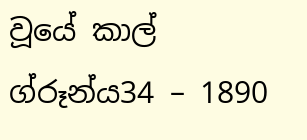වූයේ කාල් ග්රූන්ය34 – 1890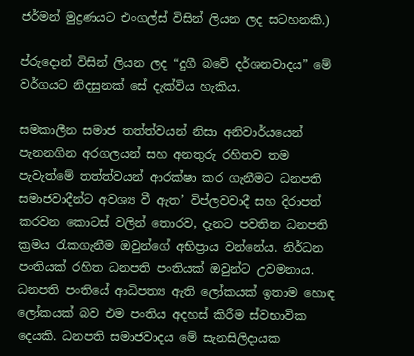ජර්මන් මුද්‍රණයට එංගල්ස් විසින් ලියන ලද සටහනකි.)

ප්රුදොන් විසින් ලියන ලද “දුගී බවේ දර්ශනවාදය” මේ වර්ගයට නිදසුනක් සේ දැක්විය හැකිය.

සමකාලීන සමාජ තත්ත්වයන් නිසා අනිවාර්යයෙන් පැනනගින අරගලයන් සහ අනතුරු රහිතව තම පැවැත්මේ තත්ත්වයන් ආරක්ෂා කර ගැනීමට ධනපති සමාජවාදීන්ට අවශ්‍ය වී ඇත’ විප්ලවවාදී සහ දිරාපත් කරවන කොටස් වලින් තොරව, දැනට පවතින ධනපති ක්‍රමය රැකගැනීම ඔවුන්ගේ අභිප්‍රාය වන්නේය. නිර්ධන පංතියක් රහිත ධනපති පංතියක් ඔවුන්ට උවමනාය. ධනපති පංතියේ ආධිපත්‍ය ඇති ලෝකයක් ඉතාම හොඳ ලෝකයක් බව එම පංතිය අදහස් කිරීම ස්වභාවික දෙයකි. ධනපති සමාජවාදය මේ සැනසිලිදායක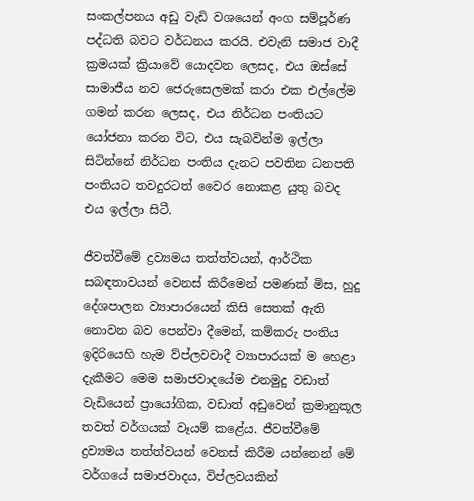සංකල්පනය අඩු වැඩි වශයෙන් අංග සම්පූර්ණ පද්ධති බවට වර්ධනය කරයි. එවැනි සමාජ වාදී ක්‍රමයක් ක්‍රියාවේ යොදවන ලෙසද, එය ඔස්සේ සාමාජීය නව ජෙරුසෙලමක් කරා එක එල්ලේම ගමන් කරන ලෙසද, එය නිර්ධන පංතියට යෝජනා කරන විට, එය සැබවින්ම ඉල්ලා සිටින්නේ නිර්ධන පංතිය දැනට පවතින ධනපති පංතියට තවදුරටත් වෛර නොකළ යුතු බවද එය ඉල්ලා සිටී.

ජීවත්වීමේ ද්‍රව්‍යමය තත්ත්වයන්, ආර්ථික සබඳතාවයන් වෙනස් කිරීමෙන් පමණක් මිස, හුදු දේශපාලන ව්‍යාපාරයෙන් කිසි සෙතක් ඇති නොවන බව පෙන්වා දීමෙන්, කම්කරු පංතිය ඉදිරියෙහි හැම ව්ප්ලවවාදී ව්‍යාපාරයක් ම හෙළා දැකීමට මෙම සමාජවාදයේම එනමුදු වඩාත් වැඩියෙන් ප්‍රායෝගික, වඩාත් අඩුවෙන් ක්‍රමානුකූල තවත් වර්ගයක් වෑයම් කළේය. ජීවත්වීමේ ද්‍රව්‍යමය තත්ත්වයන් වෙනස් කිරීම යන්නෙන් මේ වර්ගයේ සමාජවාදය, විප්ලවයකින්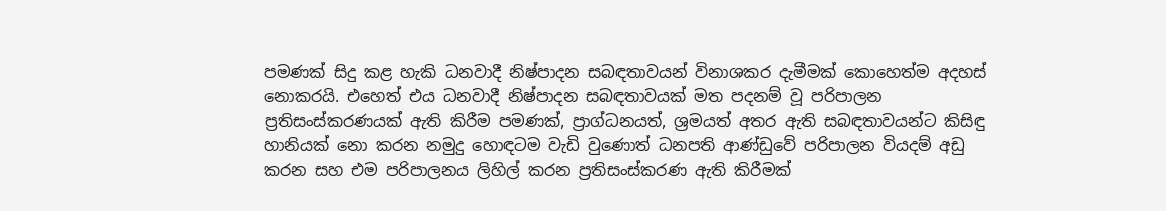පමණක් සිදු කළ හැකි ධනවාදී නිෂ්පාදන සබඳතාවයන් විනාශකර දැමීමක් කොහෙත්ම අදහස් නොකරයි. එහෙත් එය ධනවාදී නිෂ්පාදන සබඳතාවයක් මත පදනම් වූ පරිපාලන ප්‍රතිසංස්කරණයක් ඇති කිරීම පමණක්, ප්‍රාග්ධනයත්, ශ්‍රමයත් අතර ඇති සබඳතාවයන්ට කිසිඳු හානියක් නො කරන නමුදු හොඳටම වැඩි වුණොත් ධනපති ආණ්ඩුවේ පරිපාලන වියදම් අඩු කරන සහ එම පරිපාලනය ලිහිල් කරන ප්‍රතිසංස්කරණ ඇති කිරීමක්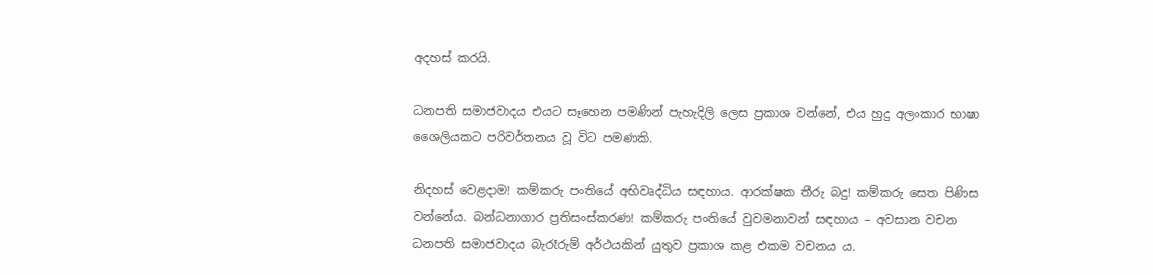අදහස් කරයි.

ධනපති සමාජවාදය එයට සෑහෙන පමණින් පැහැදිලි ලෙස ප්‍රකාශ වන්නේ, එය හුදු අලංකාර භාෂා
ශෛලියකට පරිවර්තනය වූ විට පමණකි.

නිදහස් වෙළදාම! කම්කරු පංතියේ අභිවෘද්ධිය සඳහාය. ආරක්ෂක තීරු බදු! කම්කරු සෙත පිණිස
වන්නේය. බන්ධනාගාර ප්‍රතිසංස්කරණ! කම්කරු පංතියේ වුවමනාවන් සඳහාය – අවසාන වචන
ධනපති සමාජවාදය බැරෑරුම් අර්ථයකින් යුතුව ප්‍රකාශ කළ එකම වචනය ය.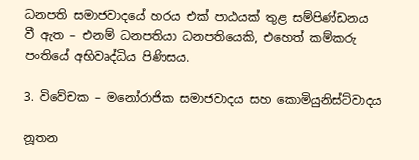ධනපති සමාජවාදයේ හරය එක් පාඨයක් තුළ සම්පිණ්ඩනය වී ඇත – එනම් ධනපතියා ධනපතියෙකි, එහෙත් කම්කරු පංතියේ අභිවෘද්ධිය පිණිසය.

3. විවේචක – මනෝරාජික සමාජවාදය සහ කොමියුනිස්ට්වාදය

නූතන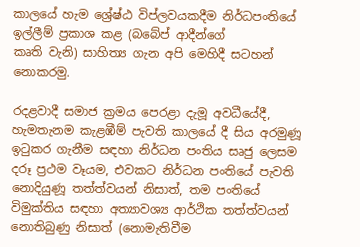කාලයේ හැම ශ්‍රේෂ්ඨ විප්ලවයකදීම නිර්ධපංතියේ ඉල්ලීම් ප්‍රකාශ කළ (බබේප් ආදීන්ගේ
කෘති වැනි) සාහිත්‍ය ගැන අපි මෙහිදී සටහන් නොකරමු.

රදළවාදී සමාජ ක්‍රමය පෙරළා දැමූ අවධීයේදී, හැමතැනම කැළඹීම් පැවති කාලයේ දී සිය අරමුණූ
ඉටුකර ගැනීම සඳහා නිර්ධන පංතිය සෘජු ලෙසම දරූ ප්‍රථම වෑයම, එවකට නිර්ධන පංතියේ පැවති
නොදියුණූ තත්ත්වයන් නිසාත්, තම පංතියේ විමුක්තිය සඳහා අත්‍යාවශ්‍ය ආර්ථික තත්ත්වයන්
නොතිබුණු නිසාත් (නොමැතිවීම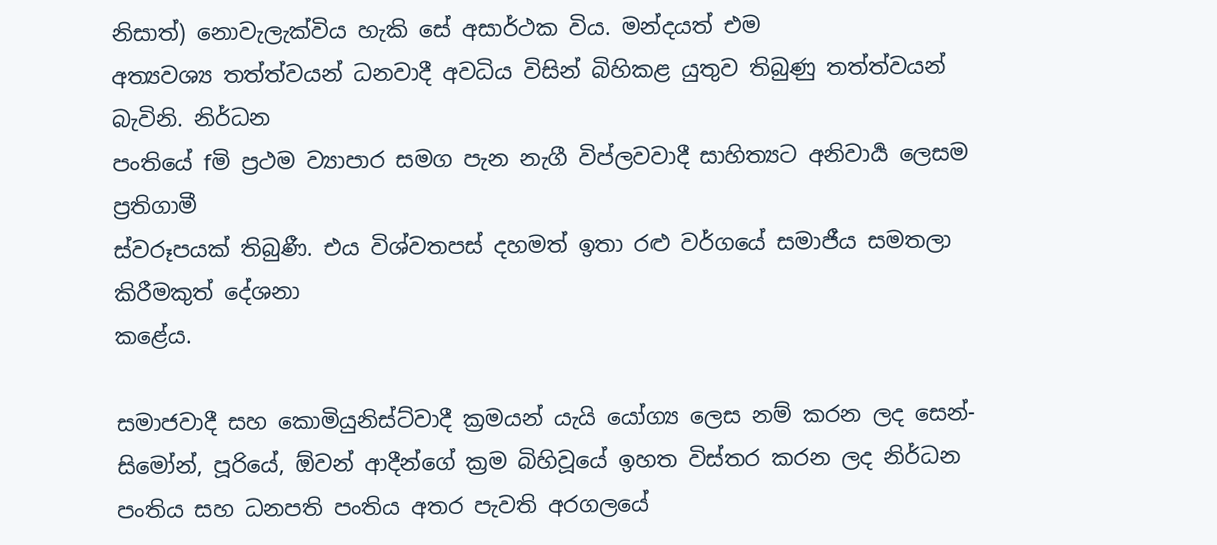නිසාත්) නොවැලැක්විය හැකි සේ අසාර්ථක විය. මන්දයත් එම
අත්‍යවශ්‍ය තත්ත්වයන් ධනවාදී අවධිය විසින් බිහිකළ යුතුව තිබුණු තත්ත්වයන් බැවිනි. නිර්ධන
පංතියේ fමි ප්‍රථම ව්‍යාපාර සමග පැන නැගී විප්ලවවාදී සාහිත්‍යට අනිවාර්‍ය ලෙසම ප්‍රතිගාමී
ස්වරූපයක් තිබුණී. එය විශ්වතපස් දහමත් ඉතා රළු වර්ගයේ සමාජීය සමතලා කිරීමකුත් දේශනා
කළේය.

සමාජවාදී සහ කොමියුනිස්ට්වාදී ක්‍රමයන් යැයි යෝග්‍ය ලෙස නම් කරන ලද සෙන්-සිමෝන්, පූරියේ, ඕවන් ආදීන්ගේ ක්‍රම බිහිවූයේ ඉහත විස්තර කරන ලද නිර්ධන පංතිය සහ ධනපති පංතිය අතර පැවති අරගලයේ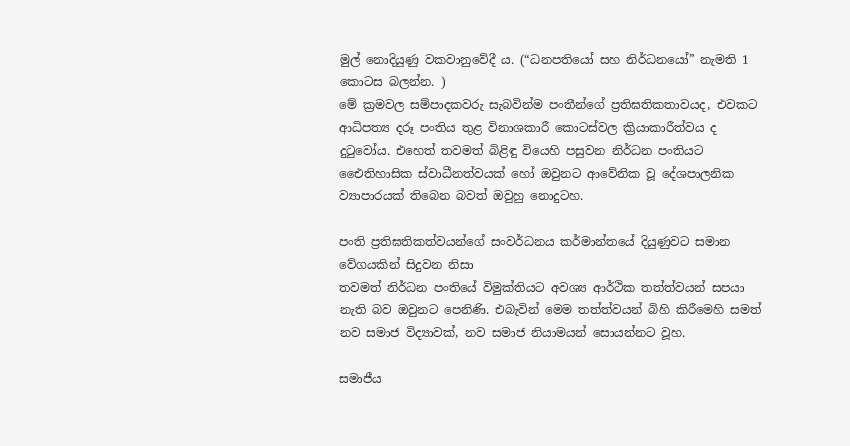මුල් නොදියුණු වකවානුවේදී ය. (“ධනපතියෝ සහ නිර්ධනයෝ” නැමති 1 කොටස බලන්න. )
මේ ක්‍රමවල සම්පාදකවරු සැබවින්ම පංතීන්ගේ ප්‍රතිඝතිකතාවයද, එවකට ආධිපත්‍ය දරූ පංතිය තුළ විනාශකාරී කොටස්වල ක්‍රියාකාරීත්වය ද දුටුවෝය. එහෙත් තවමත් බිළිඳු වියෙහි පසුවන නිර්ධන පංතියට එෛතිහාසික ස්වාධීනත්වයක් හෝ ඔවුනට ආවේනික වූ දේශපාලනික ව්‍යාපාරයක් තිබෙන බවත් ඔවුහු නොදුටහ.

පංති ප්‍රතිඝතිකත්වයන්ගේ සංවර්ධනය කර්මාන්තයේ දියුණුවට සමාන වේගයකින් සිදුවන නිසා
තවමත් නිර්ධන පංතියේ විමුක්තියට අවශ්‍ය ආර්ථික තත්ත්වයන් සපයා නැති බව ඔවුනට පෙනිණි. එබැවින් මෙම තත්ත්වයන් බිහි කිරීමෙහි සමත් නව සමාජ විද්‍යාවක්, නව සමාජ නියාමයන් සොයන්නට වූහ.

සමාජීය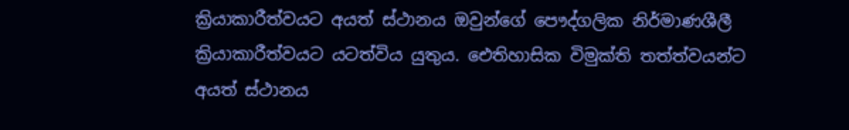ක්‍රියාකාරීත්වයට අයත් ස්ථානය ඔවුන්ගේ පෞද්ගලික නිර්මාණශීලී ක්‍රියාකාරීත්වයට යටත්විය යුතුය. ඓතිහාසික විමුක්ති තත්ත්වයන්ට අයත් ස්ථානය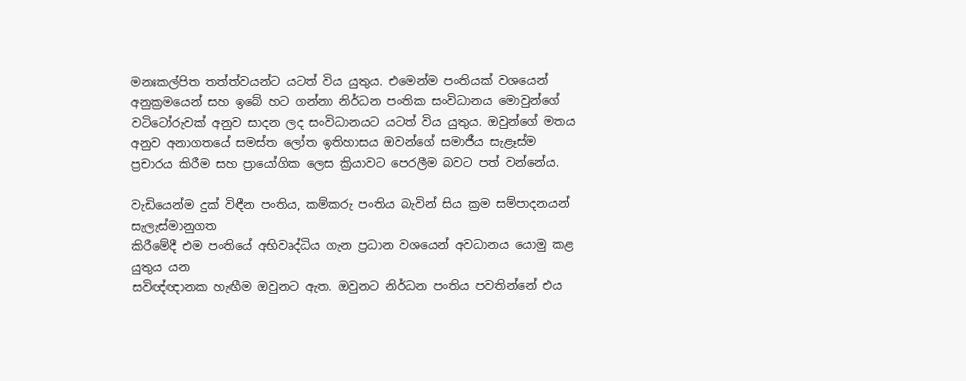මනඃකල්පිත තත්ත්වයන්ට යටත් විය යුතුය. එමෙන්ම පංතියක් වශයෙන් අනුක්‍රමයෙන් සහ ඉබේ හට ගන්නා නිර්ධන පංතික සංවිධානය මොවුන්ගේ වටිටෝරුවක් අනුව සාදන ලද සංවිධානයට යටත් විය යුතුය. ඔවුන්ගේ මතය අනුව අනාගතයේ සමස්ත ලෝත ඉතිහාසය ඔවන්ගේ සමාජීය සැළෑස්ම ප්‍රචාරය කිරීම සහ ප්‍රායෝගික ලෙස ක්‍රියාවට පෙරලීම බවට පත් වන්නේය.

වැඩියෙන්ම දුක් විඳීන පංතිය, කම්කරු පංතිය බැවින් සිය ක්‍රම සම්පාදනයන් සැලැස්මානුගත
කිරීමේදී එම පංතියේ අභිවෘද්ධිය ගැන ප්‍රධාන වශයෙන් අවධානය යොමු කළ යුතුය යන
සවිඥ්ඥානක හැඟීම ඔවුනට ඇත. ඔවුනට නිර්ධන පංතිය පවතින්නේ එය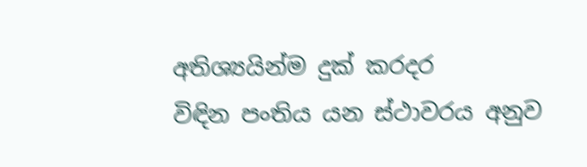අතිශ්‍යයින්ම දුක් කරදර
විඳින පංතිය යන ස්ථාවරය අනුව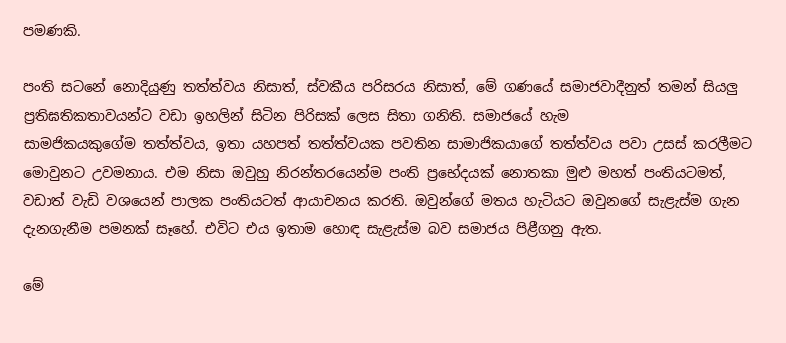පමණකි.

පංති සටනේ නොදියුණු තත්ත්වය නිසාත්, ස්වකීය පරිසරය නිසාත්, මේ ගණයේ සමාජවාදීනුත් තමන් සියලු ප්‍රතිඝතිකතාවයන්ට වඩා ඉහලින් සිටින පිරිසක් ලෙස සිතා ගනිති. සමාජයේ හැම
සාමජිකයකුගේම තත්ත්වය, ඉතා යහපත් තත්ත්වයක පවතින සාමාජිකයාගේ තත්ත්වය පවා උසස් කරලීමට මොවුනට උවමනාය. එම නිසා ඔවුහු නිරන්තරයෙන්ම පංති ප්‍රභේදයක් නොතකා මුළු මහත් පංතියටමත්, වඩාත් වැඩි වශයෙන් පාලක පංතියටත් ආයාචනය කරති. ඔවුන්ගේ මතය හැටියට ඔවුනගේ සැළැස්ම ගැන දැනගැනීම පමනක් සෑහේ. එවිට එය ඉතාම හොඳ සැළැස්ම බව සමාජය පිළීගනු ඇත.

මේ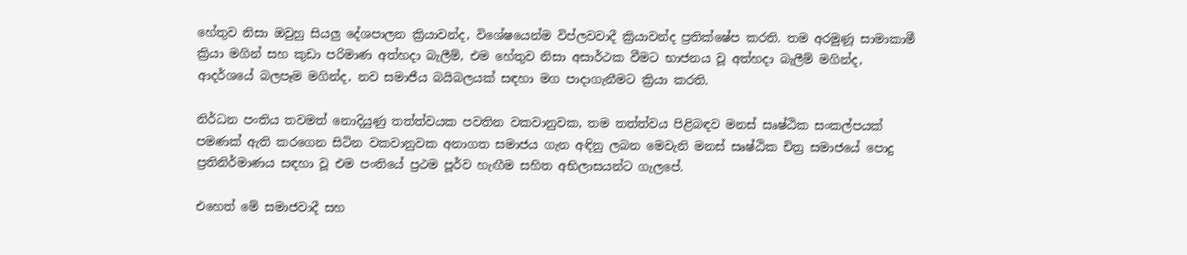හේතුව නිසා ඔවුහු සියලු දේශපාලන ක්‍රියාවන්ද, විශේෂයෙන්ම විප්ලවවාදී ක්‍රියාවන්ද ප්‍රතික්ෂේප කරති. තම අරමුණූ සාමාකාමී ක්‍රියා මගින් සහ කුඩා පරිමාණ අත්හදා බැලීම්, එම හේතුව නිසා අසාර්ථක වීමට භාජනය වූ අත්හදා බැලීම් මගින්ද, ආදර්ශයේ බලපෑම මගින්ද, නව සමාජීය බයිබලයක් සඳහා මග පාදාගැනීමට ක්‍රියා කරති.

නිර්ධන පංතිය තවමත් නොදියුණු තත්ත්වයක පවතින වකවානුවක, තම තත්ත්වය පිළිබඳව මනස් සෘෂ්ඨික සංකල්පයක් පමණක් ඇති කරගෙන සිටින වකවානුවක අනාගත සමාජය ගැන අඳිනු ලබන මෙවැනි මනස් සෘෂ්ඨික චිත්‍ර සමාජයේ පොදු ප්‍රතිනිර්මාණය සඳහා වූ එම පංතියේ ප්‍රථම පූර්ව හැඟීම සහිත අභිලාසයන්ට ගැලපේ.

එහෙත් මේ සමාජවාදී සහ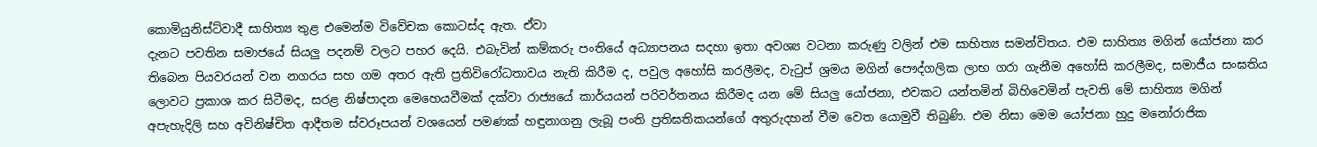කොමියුනිස්ට්වාදී සාහිත්‍ය තුළ එමෙන්ම විවේචක කොටස්ද ඇත. ඒවා
දැනට පවතින සමාජයේ සියලු පදනම් වලට පහර දෙයි. එබැවින් කම්කරු පංතියේ අධ්‍යාපනය සදහා ඉතා අවශ්‍ය වටනා කරුණු වලින් එම සාහිත්‍ය සමන්විතය. එම සාහිත්‍ය මගින් යෝජනා කර තිබෙන පියවරයන් වන නගරය සහ ගම අතර ඇති ප්‍රතිවිරෝධතාවය නැති කිරීම ද, පවුල අහෝසි කරලීමද, වැටුප් ශ්‍රමය මගින් පෞද්ගලික ලාභ ගරා ගැනීම අහෝසි කරලීමද, සමාජීය සංඝතිය ලොවට ප්‍රකාශ කර සිටීමද, සරළ නිෂ්පාදන මෙහෙයවීමක් දක්වා රාජ්‍යයේ කාර්යයන් පරිවර්තනය කිරීමද යන මේ සියලු යෝජනා, එවකට යන්තමින් බිහිවෙමින් පැවති මේ සාහිත්‍ය මගින් අපැහැදිලි සහ අවිනිෂ්චිත ආදීතම ස්වරූපයන් වශයෙන් පමණක් හඳුනාගනු ලැබූ පංති ප්‍රතිඝතිකයන්ගේ අතුරුදහන් වීම වෙත යොමුවී තිබුණි. එම නිසා මෙම යෝජනා හුදු මනෝරාජික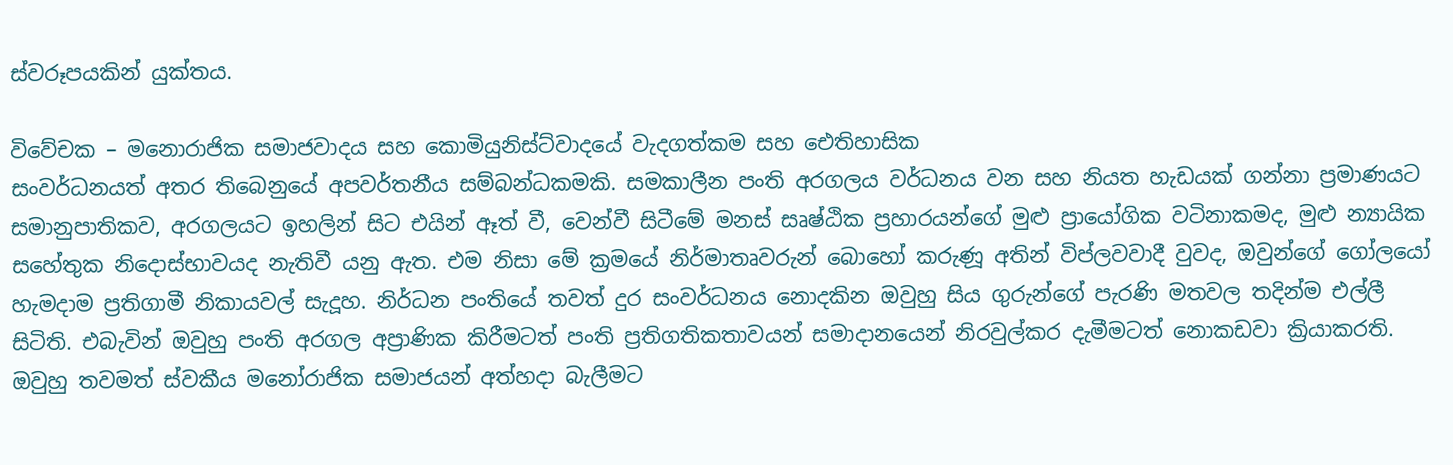ස්වරූපයකින් යුක්තය.

විවේචක – මනොරාජික සමාජවාදය සහ කොමියුනිස්ට්වාදයේ වැදගත්කම සහ ඓතිහාසික
සංවර්ධනයත් අතර තිබෙනුයේ අපවර්තනීය සම්බන්ධකමකි. සමකාලීන පංති අරගලය වර්ධනය වන සහ නියත හැඩයක් ගන්නා ප්‍රමාණයට සමානුපාතිකව, අරගලයට ඉහලින් සිට එයින් ඈත් වී, වෙන්වී සිටීමේ මනස් සෘෂ්ඨික ප්‍රහාරයන්ගේ මුළු ප්‍රායෝගික වටිනාකමද, මුළු න්‍යායික සහේතුක නිදොස්භාවයද නැතිවී යනු ඇත. එම නිසා මේ ක්‍රමයේ නිර්මාතෘවරුන් බොහෝ කරුණූ අතින් විප්ලවවාදී වුවද, ඔවුන්ගේ ගෝලයෝ හැමදාම ප්‍රතිගාමී නිකායවල් සැදූහ. නිර්ධන පංතියේ තවත් දුර සංවර්ධනය නොදකින ඔවුහු සිය ගුරුන්ගේ පැරණි මතවල තදින්ම එල්ලී සිටිති. එබැවින් ඔවුහු පංති අරගල අප්‍රාණික කිරීමටත් පංති ප්‍රතිගතිකතාවයන් සමාදානයෙන් නිරවුල්කර දැමීමටත් නොකඩවා ක්‍රියාකරති. ඔවුහු තවමත් ස්වකීය මනෝරාජික සමාජයන් අත්හදා බැලීමට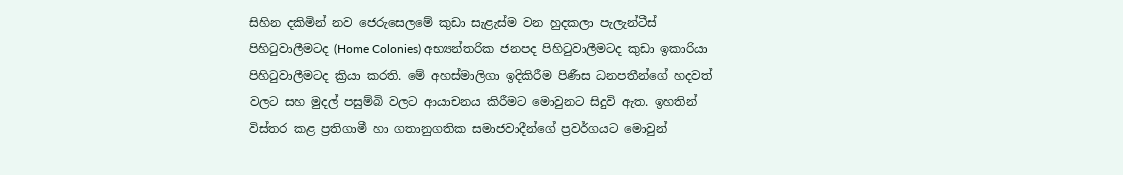සිහින දකිමින් නව ජෙරුසෙලමේ කුඩා සැළැස්ම වන හුදකලා පැලැන්ටීස් පිහිටුවාලීමටද (Home Colonies) අභ්‍යන්තරික ජනපද පිහිටුවාලීමටද කුඩා ඉකාරියා පිහිටුවාලීමටද ක්‍රියා කරති. මේ අහස්මාලිගා ඉදිකිරීම පිණීස ධනපතීන්ගේ හදවත් වලට සහ මුදල් පසුම්බි වලට ආයාචනය කිරීමට මොවුනට සිදුවි ඇත. ඉහතින් විස්තර කළ ප්‍රතිගාමී හා ගතානුගතික සමාජවාදීන්ගේ ප්‍රවර්ගයට මොවුන්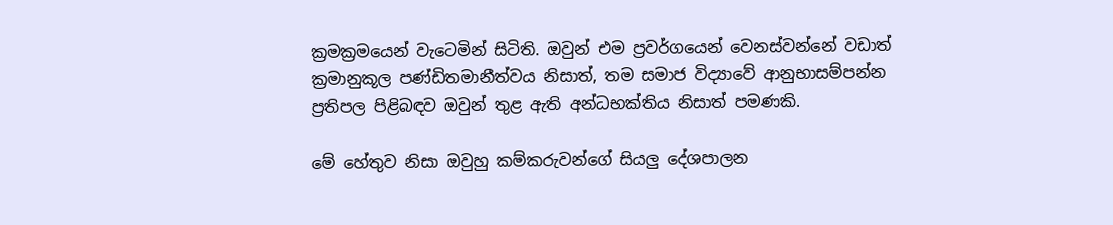ක්‍රමක්‍රමයෙන් වැටෙමින් සිටිති. ඔවුන් එම ප්‍රවර්ගයෙන් වෙනස්වන්නේ වඩාත් ක්‍රමානුකූල පණ්ඩිතමානීත්වය නිසාත්, තම සමාජ විද්‍යාවේ ආනුභාසම්පන්න ප්‍රතිපල පිළිබඳව ඔවුන් තුළ ඇති අන්ධභක්තිය නිසාත් පමණකි.

මේ හේතුව නිසා ඔවුහු කම්කරුවන්ගේ සියලු දේශපාලන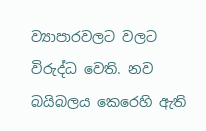ව්‍යාපාරවලට වලට විරුද්ධ වෙති. නව බයිබලය කෙරෙහි ඇති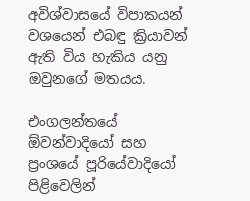අවිශ්වාසයේ විපාකයන් වශයෙන් එබඳු ක්‍රියාවන් ඇති විය හැකිය යනු ඔවුනගේ මතයය.

එංගලන්තයේ ඕවන්වාදියෝ සහ ප්‍රංශයේ පූරියේවාදියෝ පිළිවෙලින්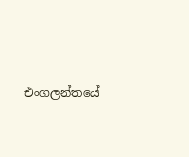එංගලන්තයේ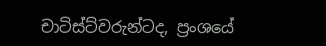චාටිස්ට්වරුන්ටද, ප්‍රංශයේ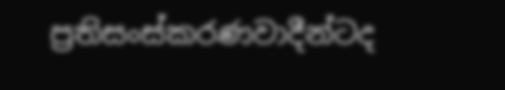ප්‍රතිසංස්කරණවාදීන්ටද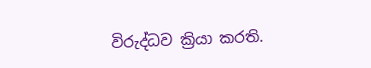විරුද්ධව ක්‍රියා කරති.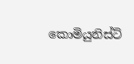කොමියුනිස්ට්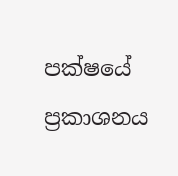පක්ෂයේ ප්‍රකාශනය